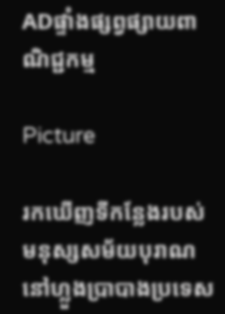ADផ្ទាំងផ្សព្វផ្សាយពាណិជ្ជកម្ម

Picture

រកឃើញទីកន្លែងរបស់មនុស្សសម័យបុរាណនៅហ្លួងបា្របាងប្រទេស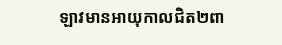ឡាវមានអាយុកាលជិត២ពា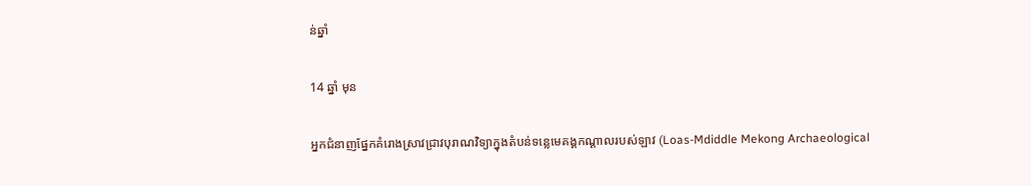ន់ឆ្នាំ

14 ឆ្នាំ មុន

អ្នកជំនាញផ្នែកគំរោងស្រាវជ្រាវបុរាណវិទ្យាក្នុងតំបន់ទន្លេមេគង្គកណ្ដាលរបស់ឡាវ (Loas-Mdiddle Mekong Archaeological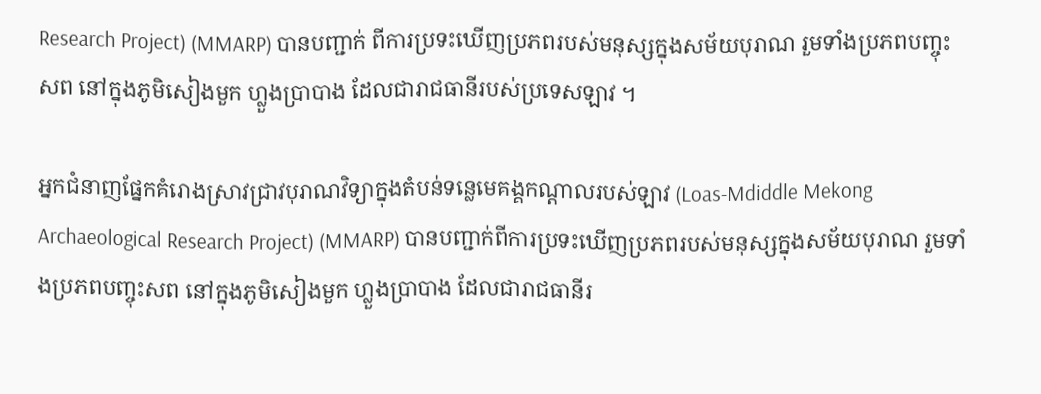Research Project) (MMARP) បានបញ្ជាក់ ពីការប្រទះឃើញប្រភពរបស់មនុស្សក្នុងសម័យបុរាណ រួមទាំងប្រភពបញ្ចុះសព នៅក្នុងភូមិសៀងមួក ហ្លួងប្រាបាង ដែលជារាជធានីរបស់ប្រទេសឡាវ ។

អ្នកជំនាញផ្នែកគំរោងស្រាវជ្រាវបុរាណវិទ្យាក្នុងតំបន់ទន្លេមេគង្គកណ្ដាលរបស់ឡាវ (Loas-Mdiddle Mekong Archaeological Research Project) (MMARP) បានបញ្ជាក់ពីការប្រទះឃើញប្រភពរបស់មនុស្សក្នុងសម័យបុរាណ រួមទាំងប្រភពបញ្ចុះសព នៅក្នុងភូមិសៀងមួក ហ្លួងប្រាបាង ដែលជារាជធានីរ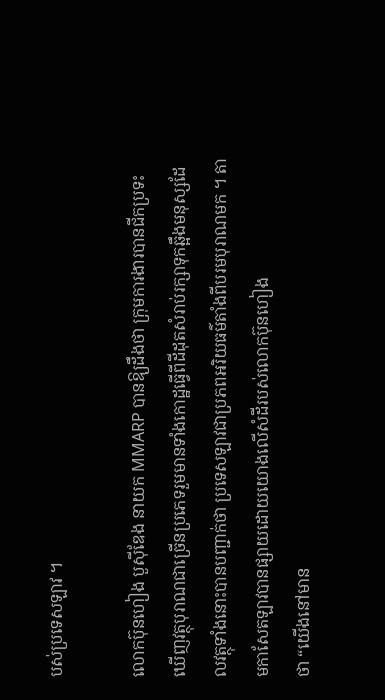បស់ប្រទេសឡាវ ។

លោកប៊ុនហៀង បួស៊ីឌែង នាយក MMARP បានឱ្យដឹងថា ក្រុមការងារបានជីកប្រទះឃើញវត្ថុបុរាណជាច្រើនប្រភេទរួមមានទាំងកោដ្ឋធ្វើពីដីដុតសំរាប់រក្សាទុកឆ្អឹងមនុស្សដែលវត្ថុទាំងនោះបានបញ្ជាក់ថា ប្រទេសឡាវជាប្រភពអរិយធម៌តាំងពីបរមបុរាណមក ។ តាមកាសែតឡាវបានផ្សាយដោយយោងលើសំដីរបស់លោកប៊ុនហៀង
ថា “យើងនៅមាន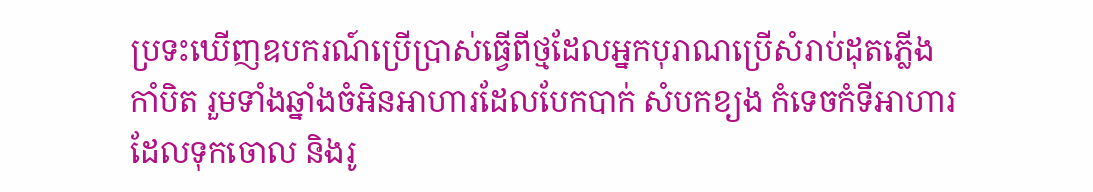ប្រទះឃើញឧបករណ៍ប្រើប្រាស់ធ្វើពីថ្មដែលអ្នកបុរាណប្រើសំរាប់ដុតភ្លើង កាំបិត រួមទាំងឆ្នាំងចំអិនអាហារដែលបែកបាក់ សំបកខ្យង កំទេចកំទីអាហារដែលទុកចោល និងរូ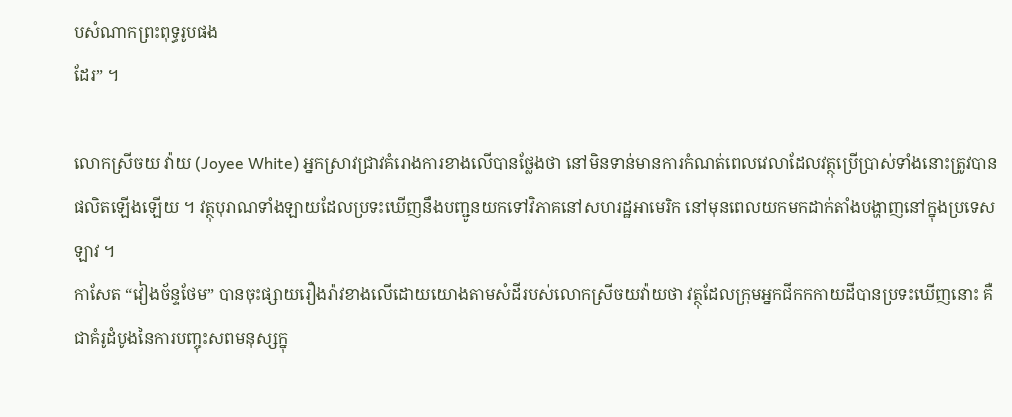បសំណាកព្រះពុទ្ធរូបផង
ដែរ” ។

លោកស្រីចយ វ៉ាយ (Joyee White) អ្នកស្រាវជ្រាវគំរោងការខាងលើបានថ្លែងថា នៅមិនទាន់មានការកំណត់ពេលវេលាដែលវត្ថុប្រើប្រាស់ទាំងនោះត្រូវបានផលិតឡើងឡើយ ។ វត្ថុបុរាណទាំងឡាយដែលប្រទះឃើញនឹងបញ្ជូនយកទៅវិភាគនៅសហរដ្ឋអាមេរិក នៅមុនពេលយកមកដាក់តាំងបង្ហាញនៅក្នុងប្រទេសឡាវ ។
កាសែត “វៀងច័ន្ទថែម” បានចុះផ្សាយរឿងរ៉ាវខាងលើដោយយោងតាមសំដីរបស់លោកស្រីចយវ៉ាយថា វត្ថុដែលក្រុមអ្នកជីកកកាយដីបានប្រទះឃើញនោះ គឺជាគំរូដំបូងនៃការបញ្ចុះសពមនុស្សក្នុ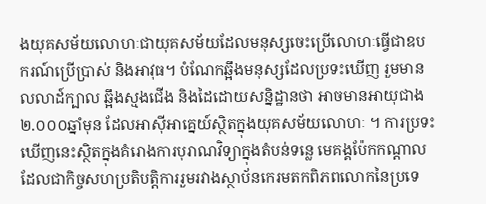ងយុគសម័យលោហៈជាយុគសម័យដែលមនុស្សចេះប្រើលោហៈធ្វើជាឧបករណ៍ប្រើប្រាស់ និងអាវុធ។ បំណែកឆ្អឹងមនុស្សដែលប្រទះឃើញ រួមមានលលាដ៍ក្បាល ឆ្អឹងស្មងជើង និងដៃដោយសន្និដ្ឋានថា អាចមានអាយុជាង ២.០០០ឆ្នាំមុន ដែលអាស៊ីអាគ្នេយ៍ស្ថិតក្នុងយុគសម័យលោហៈ ។ ការប្រទះឃើញនេះស្ថិតក្នុងគំរោងការបុរាណវិទ្យាក្នុងតំបន់ទន្លេ មេគង្គប៉ែកកណ្ដាលដែលជាកិច្ចសហប្រតិបត្ដិការរួមរវាងស្ថាប័នកេរមតកពិភពលោកនៃប្រទេ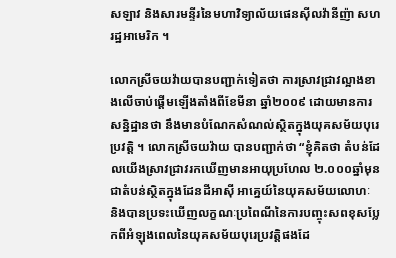សឡាវ និងសារមន្ទីរនៃមហាវិទ្យាល័យផេនស៊ីលវ៉ានីញ៉ា សហរដ្ឋអាមេរិក ។

លោកស្រីចយវ៉ាយបានបញ្ជាក់ទៀតថា ការស្រាវជ្រាវល្អាងខាងលើចាប់ផ្ដើមឡើងតាំងពីខែមីនា ឆ្នាំ២០០៩ ដោយមានការសន្និដ្ឋានថា នឹងមានបំណែកសំណល់ស្ថិតក្នុងយុគសម័យបុរេប្រវត្ដិ ។ លោកស្រីចយវ៉ាយ បានបញ្ជាក់ថា “ខ្ញុំគិតថា តំបន់ដែលយើងស្រាវជ្រាវរកឃើញមានអាយុប្រហែល ២.០០០ឆ្នាំមុន ជាតំបន់ស្ថិតក្នុងដែនដីអាស៊ី អាគ្នេយ៍នៃយុគសម័យលោហៈ និងបានប្រទះឃើញលក្ខណៈប្រពៃណីនៃការបញ្ចុះសពខុសប្លែកពីអំឡុងពេលនៃយុគសម័យបុរេប្រវត្ដិផងដែ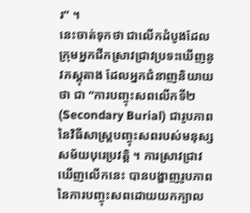រ” ។
នេះចាត់ទុកថា ជាលើកដំបូងដែលក្រុមអ្នកជីកស្រាវជ្រាវប្រទះឃើញនូវភស្ដុតាង ដែលអ្នកជំនាញនិយាយថា ជា “ការបញ្ចុះសពលើកទី២ (Secondary Burial) ជារូបភាពនៃវិធីសាស្ដ្របញ្ចុះសពរបស់មនុស្សសម័យបុរេប្រវត្ដិ ។ ការស្រាវជ្រាវឃើញលើកនេះ បានបង្ហាញរូបភាពនៃការបញ្ចុះសពដោយយកក្បាល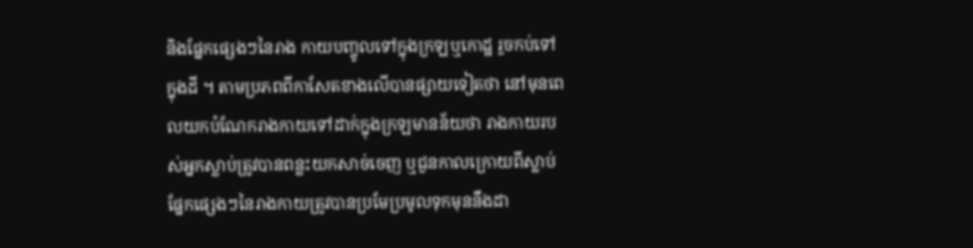និងផ្នែកផ្សេងៗនៃរាង កាយបញ្ចូលទៅក្នុងក្រឡឬកោដ្ឋ រួចកប់ទៅក្នុងដី ។ តាមប្រភពពីកាសែតខាងលើបានផ្សាយទៀតថា នៅមុនពេលយកបំណែករាងកាយទៅដាក់ក្នុងក្រឡមានន័យថា រាងកាយរបស់អ្នកស្លាប់ត្រូវបានពន្លះយកសាច់ចេញ ឬជួនកាលក្រោយពីស្លាប់ផ្នែកផ្សេងៗនៃរាងកាយត្រូវបានប្រមែប្រមូលទុកមុននឹងដា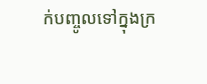ក់បញ្ចូលទៅក្នុងក្រ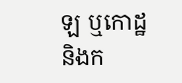ឡ ឬកោដ្ឋ និងក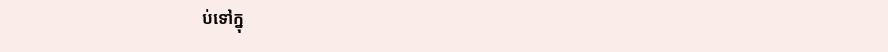ប់ទៅក្នុ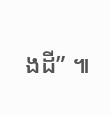ងដី” ៕